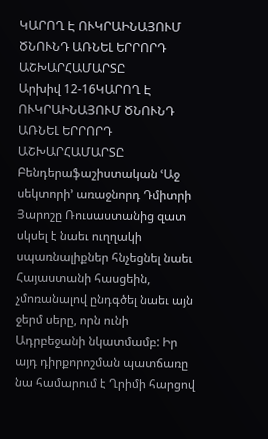ԿԱՐՈՂ Է ՈՒԿՐԱԻՆԱՅՈՒՄ ԾՆՈՒՆԴ ԱՌՆԵԼ ԵՐՐՈՐԴ ԱՇԽԱՐՀԱՄԱՐՏԸ
Արխիվ 12-16ԿԱՐՈՂ Է ՈՒԿՐԱԻՆԱՅՈՒՄ ԾՆՈՒՆԴ ԱՌՆԵԼ ԵՐՐՈՐԴ ԱՇԽԱՐՀԱՄԱՐՏԸ
Բենդերաֆաշիստական ՙԱջ սեկտորի՚ առաջնորդ Դմիտրի Յարոշը Ռուսաստանից զատ սկսել է նաեւ ուղղակի սպառնալիքներ հնչեցնել նաեւ Հայաստանի հասցեին, չմոռանալով ընդգծել նաեւ այն ջերմ սերը, որն ունի Ադրբեջանի նկատմամբ: Իր այդ դիրքորոշման պատճառը նա համարում է Ղրիմի հարցով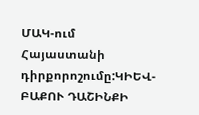ՄԱԿ-ում Հայաստանի դիրքորոշումը:ԿԻԵՎ-ԲԱՔՈՒ ԴԱՇԻՆՔԻ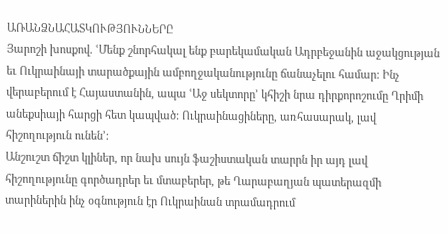ԱՌԱՆՁՆԱՀԱՏԿՈՒԹՅՈՒՆՆԵՐԸ
Յարոշի խոսքով. ՙՄենք շնորհակալ ենք բարեկամական Ադրբեջանին աջակցության եւ Ուկրաինայի տարածքային ամբողջականությունը ճանաչելու համար: Ինչ վերաբերում է Հայաստանին, ապա ՙԱջ սեկտորը՚ կհիշի նրա դիրքորոշումը Ղրիմի անեքսիայի հարցի հետ կապված: Ուկրաինացիները, առհասարակ, լավ հիշողություն ունեն՚:
Անշուշտ ճիշտ կլիներ, որ նախ սույն ֆաշիստական տարրն իր այդ լավ հիշողությունը գործադրեր եւ մտաբերեր, թե Ղարաբաղյան պատերազմի տարիներին ինչ օգնություն էր Ուկրաինան տրամադրում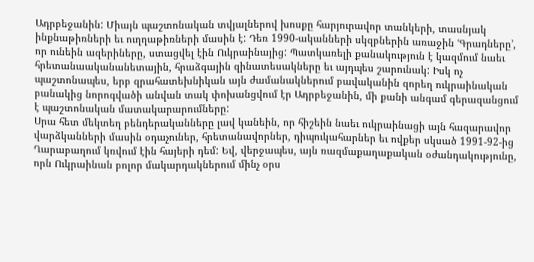Ադրբեջանին: Միայն պաշտոնական տվյալներով խոսքը հարյուրավոր տանկերի, տասնյակ ինքնաթիռների եւ ուղղաթիռների մասին է: Դեռ 1990-ականների սկզբներին առաջին ՙԳրադները՚, որ ունեին ազերիները, ստացվել էին Ուկրաինայից: Պատկառելի քանակություն է կազմում նաեւ հրետանաականանետային, հրաձգային զինատեսակները եւ այդպես շարունակ: Իսկ ոչ պաշտոնապես, երբ զրահատեխնիկան այն ժամանակներում բավականին զորեղ ուկրաինական բանակից նորոգվածի անվան տակ փոխանցվում էր Ադրբեջանին, մի քանի անգամ գերազանցում է պաշտոնական մատակարարումները:
Սրա հետ մեկտեղ բենդերականները լավ կանեին, որ հիշեին նաեւ ուկրաինացի այն հազարավոր վարձկանների մասին օդաչուներ, հրետանավորներ, դիպուկահարներ եւ ովքեր սկսած 1991-92-ից Ղարաբաղում կռվում էին հայերի դեմ: Եվ, վերջապես, այն ռազմաքաղաքական օժանդակությունը, որն Ուկրաինան բոլոր մակարդակներում մինչ օրս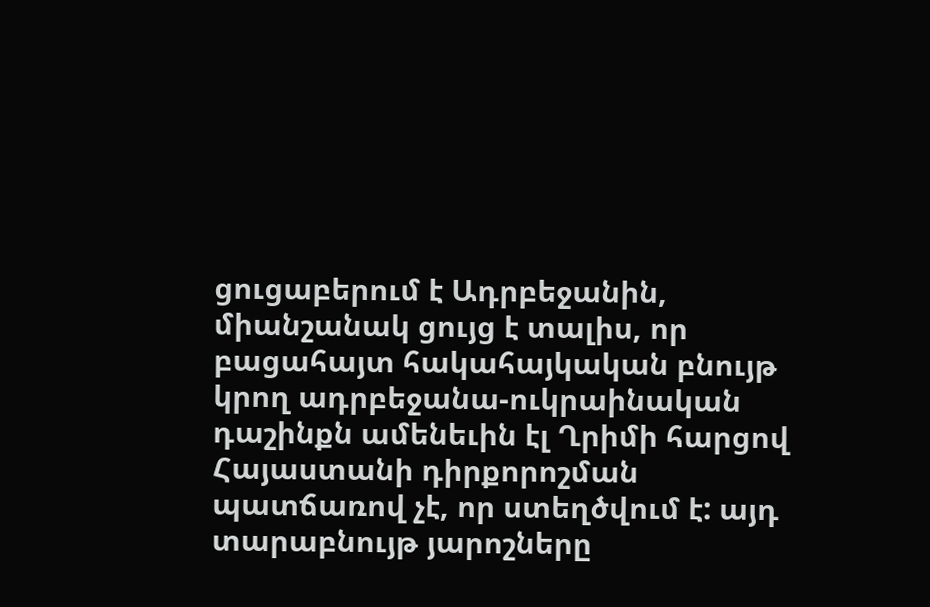ցուցաբերում է Ադրբեջանին, միանշանակ ցույց է տալիս, որ բացահայտ հակահայկական բնույթ կրող ադրբեջանա-ուկրաինական դաշինքն ամենեւին էլ Ղրիմի հարցով Հայաստանի դիրքորոշման պատճառով չէ, որ ստեղծվում է: այդ տարաբնույթ յարոշները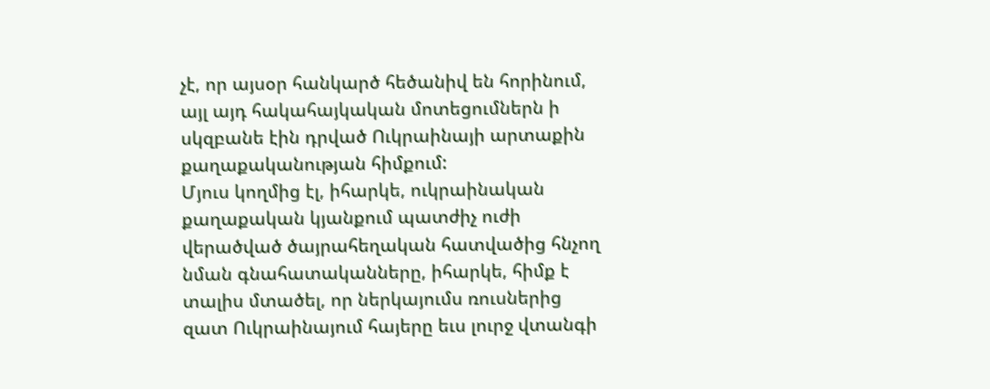չէ, որ այսօր հանկարծ հեծանիվ են հորինում, այլ այդ հակահայկական մոտեցումներն ի սկզբանե էին դրված Ուկրաինայի արտաքին քաղաքականության հիմքում:
Մյուս կողմից էլ, իհարկե, ուկրաինական քաղաքական կյանքում պատժիչ ուժի վերածված ծայրահեղական հատվածից հնչող նման գնահատականները, իհարկե, հիմք է տալիս մտածել, որ ներկայումս ռուսներից զատ Ուկրաինայում հայերը եւս լուրջ վտանգի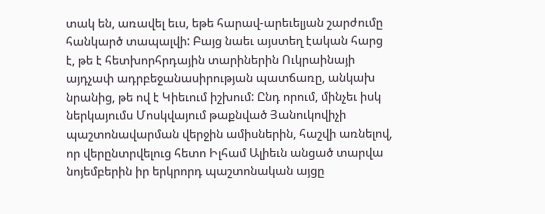տակ են, առավել եւս, եթե հարավ-արեւելյան շարժումը հանկարծ տապալվի: Բայց նաեւ այստեղ էական հարց է, թե է հետխորհրդային տարիներին Ուկրաինայի այդչափ ադրբեջանասիրության պատճառը, անկախ նրանից, թե ով է Կիեւում իշխում: Ընդ որում, մինչեւ իսկ ներկայումս Մոսկվայում թաքնված Յանուկովիչի պաշտոնավարման վերջին ամիսներին, հաշվի առնելով, որ վերընտրվելուց հետո Իլհամ Ալիեւն անցած տարվա նոյեմբերին իր երկրորդ պաշտոնական այցը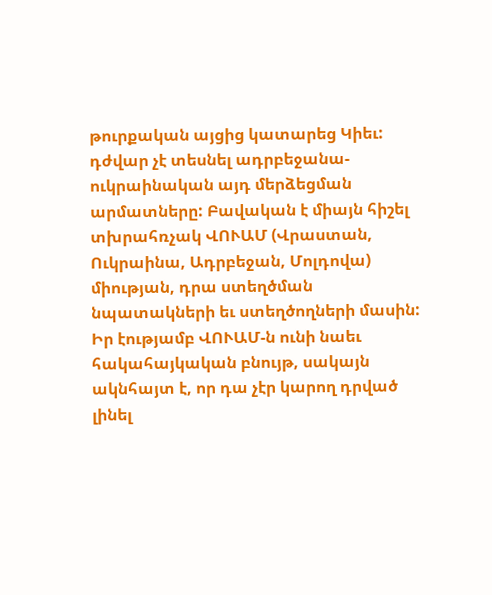թուրքական այցից կատարեց Կիեւ: դժվար չէ տեսնել ադրբեջանա-ուկրաինական այդ մերձեցման արմատները: Բավական է միայն հիշել տխրահռչակ ՎՈՒԱՄ (Վրաստան, Ուկրաինա, Ադրբեջան, Մոլդովա) միության, դրա ստեղծման նպատակների եւ ստեղծողների մասին: Իր էությամբ ՎՈՒԱՄ-ն ունի նաեւ հակահայկական բնույթ, սակայն ակնհայտ է, որ դա չէր կարող դրված լինել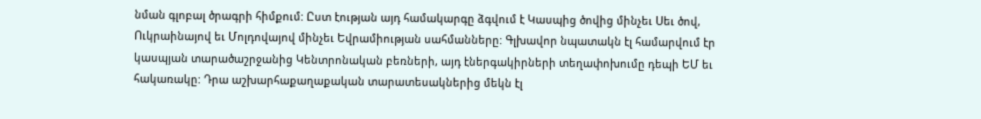նման գլոբալ ծրագրի հիմքում: Ըստ էության այդ համակարգը ձգվում է Կասպից ծովից մինչեւ Սեւ ծով, Ուկրաինայով եւ Մոլդովայով մինչեւ Եվրամիության սահմանները: Գլխավոր նպատակն էլ համարվում էր կասպյան տարածաշրջանից Կենտրոնական բեռների, այդ էներգակիրների տեղափոխումը դեպի ԵՄ եւ հակառակը: Դրա աշխարհաքաղաքական տարատեսակներից մեկն էլ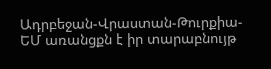Ադրբեջան-Վրաստան-Թուրքիա-ԵՄ առանցքն է իր տարաբնույթ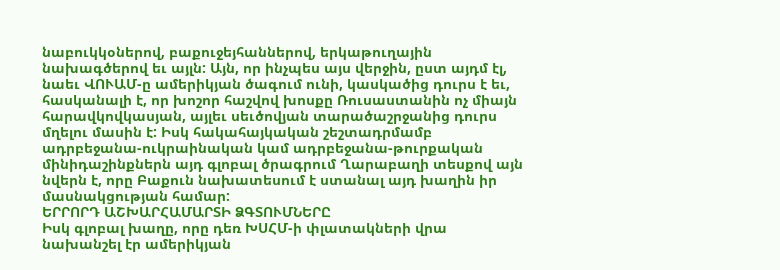նաբուկկօներով, բաքուջեյհաններով, երկաթուղային նախագծերով եւ այլն: Այն, որ ինչպես այս վերջին, ըստ այդմ էլ, նաեւ ՎՈՒԱՄ-ը ամերիկյան ծագում ունի, կասկածից դուրս է եւ, հասկանալի է, որ խոշոր հաշվով խոսքը Ռուսաստանին ոչ միայն հարավկովկասյան, այլեւ սեւծովյան տարածաշրջանից դուրս մղելու մասին է: Իսկ հակահայկական շեշտադրմամբ ադրբեջանա-ուկրաինական կամ ադրբեջանա-թուրքական մինիդաշինքներն այդ գլոբալ ծրագրում Ղարաբաղի տեսքով այն նվերն է, որը Բաքուն նախատեսում է ստանալ այդ խաղին իր մասնակցության համար:
ԵՐՐՈՐԴ ԱՇԽԱՐՀԱՄԱՐՏԻ ՁԳՏՈՒՄՆԵՐԸ
Իսկ գլոբալ խաղը, որը դեռ ԽՍՀՄ-ի փլատակների վրա նախանշել էր ամերիկյան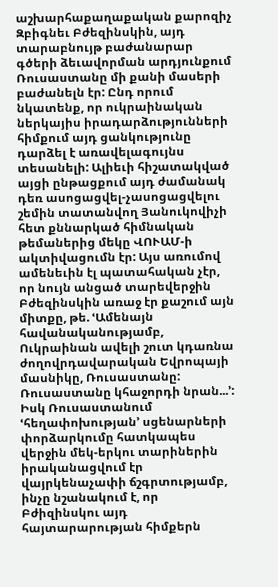աշխարհաքաղաքական քարոզիչ Զբիգնեւ Բժեզինսկին, այդ տարաբնույթ բաժանարար գծերի ձեւավորման արդյունքում Ռուսաստանը մի քանի մասերի բաժանելն էր: Ընդ որում նկատենք, որ ուկրաինական ներկայիս իրադարձությունների հիմքում այդ ցանկությունը դարձել է առավելագույնս տեսանելի: Ալիեւի հիշատակված այցի ընթացքում այդ ժամանակ դեռ ասոցացվել-չասոցացվելու շեմին տատանվող Յանուկովիչի հետ քննարկած հիմնական թեմաներից մեկը ՎՈՒԱՄ-ի ակտիվացումն էր: Այս առումով ամենեւին էլ պատահական չէր, որ նույն անցած տարեվերջին Բժեզինսկին առաջ էր քաշում այն միտքը, թե. ՙԱմենայն հավանականությամբ, Ուկրաինան ավելի շուտ կդառնա ժողովրդավարական Եվրոպայի մասնիկը, Ռուսաստանը: Ռուսաստանը կհաջորդի նրան...՚: Իսկ Ռուսաստանում ՙհեղափոխության՚ սցենարների փորձարկումը հատկապես վերջին մեկ-երկու տարիներին իրականացվում էր վայրկենաչափի ճշգրտությամբ, ինչը նշանակում է, որ Բժիզինսկու այդ հայտարարության հիմքերն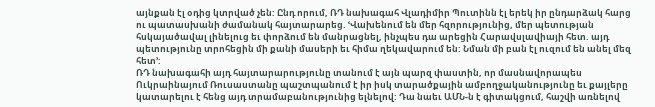այնքան էլ օդից կտրված չեն: Ընդ որում, ՌԴ նախագահ Վլադիմիր Պուտինն էլ երեկ իր ընդարձակ հարց ու պատասխանի ժամանակ հայտարարեց. ՙՎախենում են մեր հզորությունից, մեր պետության հսկայածավալ լինելուց եւ փորձում են մանրացնել, ինչպես դա արեցին Հարավսլավիայի հետ. այդ պետությունը տրոհեցին մի քանի մասերի եւ հիմա ղեկավարում են: Նման մի բան էլ ուզում են անել մեզ հետ՚:
ՌԴ նախագահի այդ հայտարարությունը տանում է այն պարզ փաստին, որ մասնավորապես Ուկրաինայում Ռուսաստանը պաշտպանում է իր իսկ տարածքային ամբողջականությունը եւ քայլերը կատարելու է հենց այդ տրամաբանությունից ելնելով: Դա նաեւ ԱՄՆ-ն է գիտակցում, հաշվի առնելով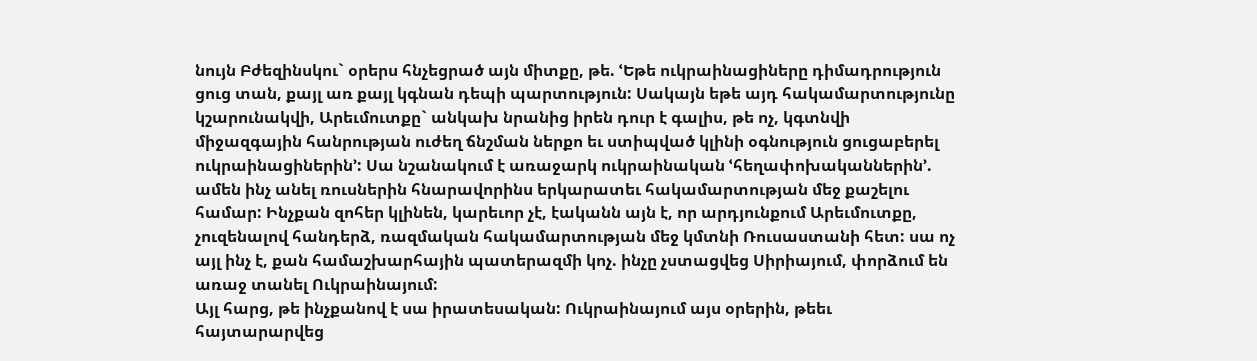նույն Բժեզինսկու` օրերս հնչեցրած այն միտքը, թե. ՙԵթե ուկրաինացիները դիմադրություն ցուց տան, քայլ առ քայլ կգնան դեպի պարտություն: Սակայն եթե այդ հակամարտությունը կշարունակվի, Արեւմուտքը` անկախ նրանից իրեն դուր է գալիս, թե ոչ, կգտնվի միջազգային հանրության ուժեղ ճնշման ներքո եւ ստիպված կլինի օգնություն ցուցաբերել ուկրաինացիներին՚: Սա նշանակում է առաջարկ ուկրաինական ՙհեղափոխականներին՚. ամեն ինչ անել ռուսներին հնարավորինս երկարատեւ հակամարտության մեջ քաշելու համար: Ինչքան զոհեր կլինեն, կարեւոր չէ, էականն այն է, որ արդյունքում Արեւմուտքը, չուզենալով հանդերձ, ռազմական հակամարտության մեջ կմտնի Ռուսաստանի հետ: սա ոչ այլ ինչ է, քան համաշխարհային պատերազմի կոչ. ինչը չստացվեց Սիրիայում, փորձում են առաջ տանել Ուկրաինայում:
Այլ հարց, թե ինչքանով է սա իրատեսական: Ուկրաինայում այս օրերին, թեեւ հայտարարվեց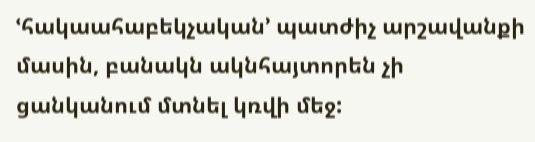ՙհակաահաբեկչական՚ պատժիչ արշավանքի մասին, բանակն ակնհայտորեն չի ցանկանում մտնել կռվի մեջ: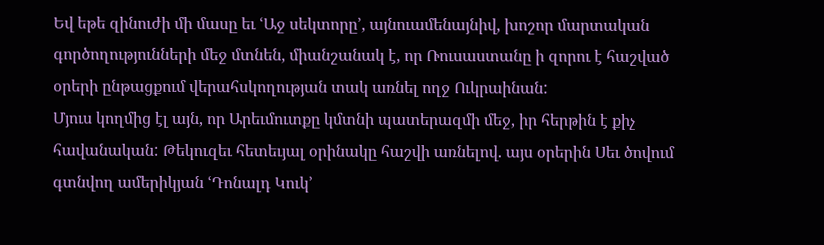Եվ եթե զինուժի մի մասը եւ ՙԱջ սեկտորը՚, այնուամենայնիվ, խոշոր մարտական գործողությունների մեջ մտնեն, միանշանակ է, որ Ռուսաստանը ի զորու է հաշված օրերի ընթացքում վերահսկողության տակ առնել ողջ Ուկրաինան:
Մյուս կողմից էլ այն, որ Արեւմուտքը կմտնի պատերազմի մեջ, իր հերթին է քիչ հավանական: Թեկուզեւ հետեւյալ օրինակը հաշվի առնելով. այս օրերին Սեւ ծովում գտնվող ամերիկյան ՙԴոնալդ Կուկ՚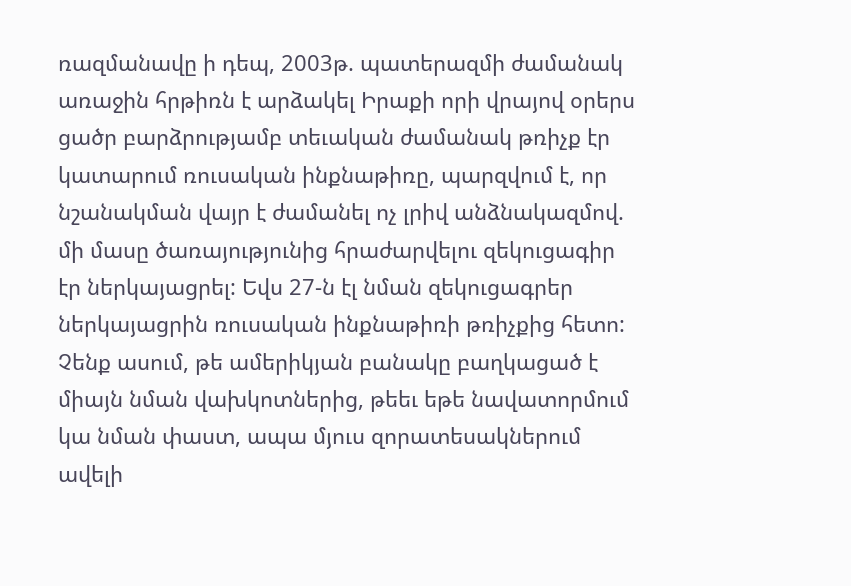ռազմանավը ի դեպ, 2003թ. պատերազմի ժամանակ առաջին հրթիռն է արձակել Իրաքի որի վրայով օրերս ցածր բարձրությամբ տեւական ժամանակ թռիչք էր կատարում ռուսական ինքնաթիռը, պարզվում է, որ նշանակման վայր է ժամանել ոչ լրիվ անձնակազմով. մի մասը ծառայությունից հրաժարվելու զեկուցագիր էր ներկայացրել: Եվս 27-ն էլ նման զեկուցագրեր ներկայացրին ռուսական ինքնաթիռի թռիչքից հետո: Չենք ասում, թե ամերիկյան բանակը բաղկացած է միայն նման վախկոտներից, թեեւ եթե նավատորմում կա նման փաստ, ապա մյուս զորատեսակներում ավելի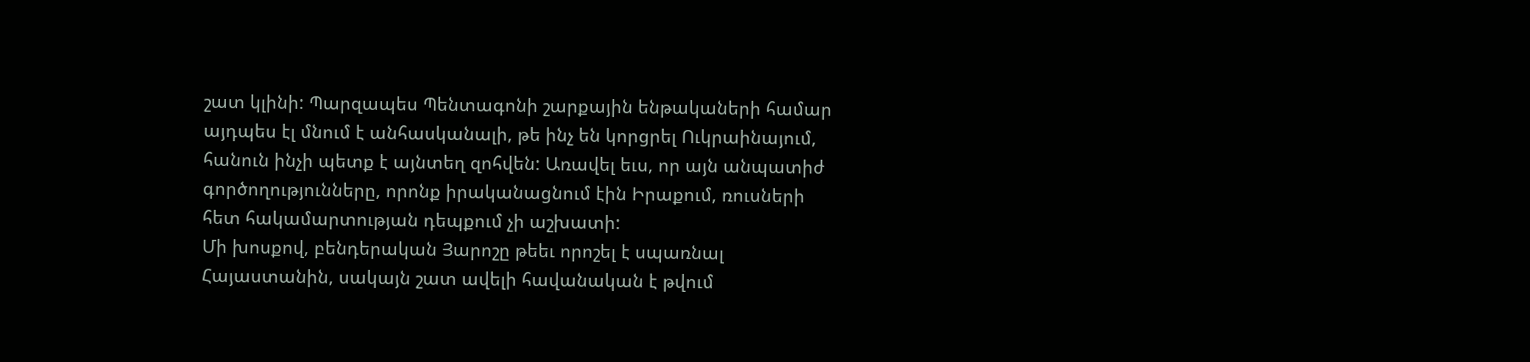շատ կլինի: Պարզապես Պենտագոնի շարքային ենթակաների համար այդպես էլ մնում է անհասկանալի, թե ինչ են կորցրել Ուկրաինայում, հանուն ինչի պետք է այնտեղ զոհվեն: Առավել եւս, որ այն անպատիժ գործողությունները, որոնք իրականացնում էին Իրաքում, ռուսների հետ հակամարտության դեպքում չի աշխատի:
Մի խոսքով, բենդերական Յարոշը թեեւ որոշել է սպառնալ Հայաստանին, սակայն շատ ավելի հավանական է թվում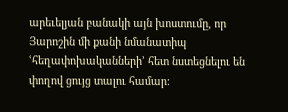արեւելյան բանակի այն խոստումը, որ Յարոշին մի քանի նմանատիպ ՙհեղափոխականների՚ հետ նստեցնելու են փողով ցույց տալու համար: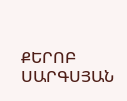ՔԵՐՈԲ ՍԱՐԳՍՅԱՆ